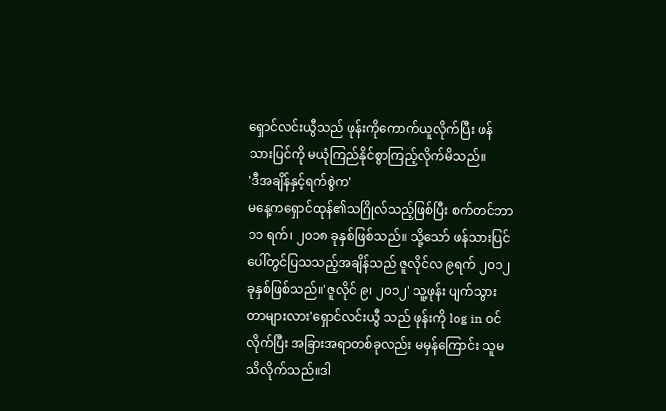ရှောင်လင်းယွီသည် ဖုန်းကိုကောက်ယူလိုက်ပြီး ဖန်သားပြင်ကို မယုံကြည်နိုင်စွာကြည့်လိုက်မိသည်။
'ဒီအချိန်နှင့်ရက်စွဲက'
မနေ့ကရှောင်ထုန်၏သဂြိုလ်သည့်ဖြစ်ပြီး စက်တင်ဘာ ၁၁ ရက်၊ ၂၀၁၈ ခုနှစ်ဖြစ်သည်။ သို့သော် ဖန်သားပြင်ပေါ်တွင်ပြသသည့်အချိန်သည် ဇူလိုင်လ ၉ရက် ၂၀၁၂ ခုနှစ်ဖြစ်သည်။'ဇူလိုင် ၉၊ ၂၀၁၂' သူ့ဖုန်း ပျက်သွားတာများလား'ရှောင်လင်းယွီ သည် ဖုန်းကို log in ဝင်လိုက်ပြီး အခြားအရာတစ်ခုလည်း မမှန်ကြောင်း သူမသိလိုက်သည်။ဒါ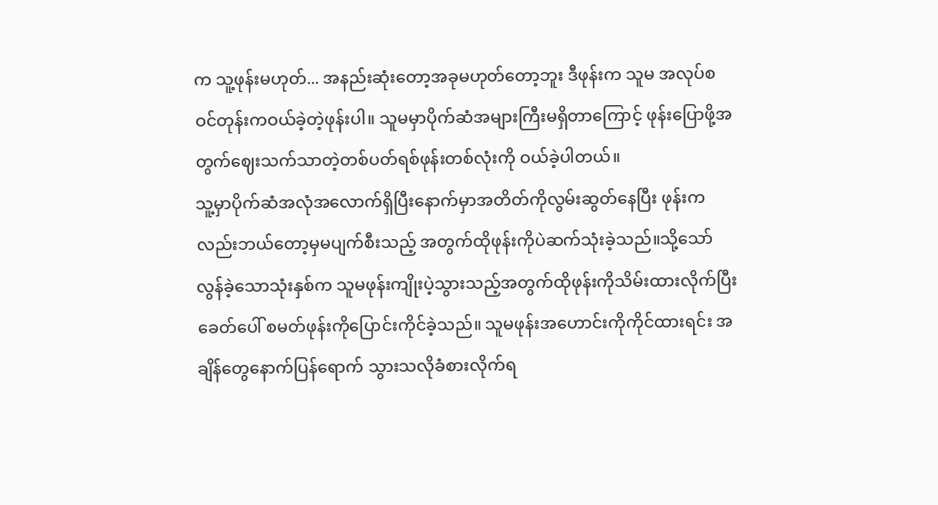က သူ့ဖုန်းမဟုတ်... အနည်းဆုံးတော့အခုမဟုတ်တော့ဘူး ဒီဖုန်းက သူမ အလုပ်စဝင်တုန်းကဝယ်ခဲ့တဲ့ဖုန်းပါ။ သူမမှာပိုက်ဆံအများကြီးမရှိတာကြောင့် ဖုန်းပြောဖို့အတွက်ဈေးသက်သာတဲ့တစ်ပတ်ရစ်ဖုန်းတစ်လုံးကို ဝယ်ခဲ့ပါတယ်။
သူ့မှာပိုက်ဆံအလုံအလောက်ရှိပြီးနောက်မှာအတိတ်ကိုလွမ်းဆွတ်နေပြီး ဖုန်းကလည်းဘယ်တော့မှမပျက်စီးသည့် အတွက်ထိုဖုန်းကိုပဲဆက်သုံးခဲ့သည်။သို့သော်လွန်ခဲ့သောသုံးနှစ်က သူမဖုန်းကျိုးပဲ့သွားသည့်အတွက်ထိုဖုန်းကိုသိမ်းထားလိုက်ပြီး ခေတ်ပေါ် စမတ်ဖုန်းကိုပြောင်းကိုင်ခဲ့သည်။ သူမဖုန်းအဟောင်းကိုကိုင်ထားရင်း အချိန်တွေနောက်ပြန်ရောက် သွားသလိုခံစားလိုက်ရ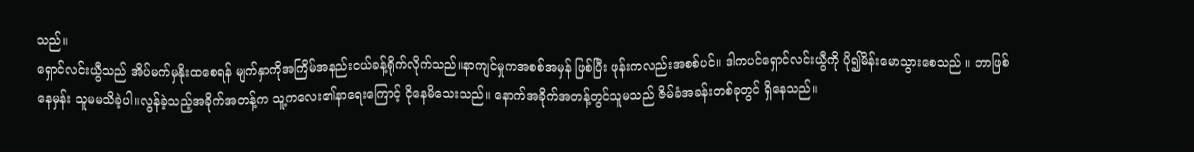သည်။
ရှောင်လင်းယွီသည် အိပ်မက်မှနိုးထစေရန် မျက်နှာကိုအကြိမ်အနည်းငယ်ခန့်ရိုက်လိုက်သည်။နာကျင်မှုကအစစ်အမှန် ဖြစ်ပြီး ဖုန်းကလည်းအစစ်ပင်။ ဒါကပင်ရှောင်လင်းယွီကို ပို၍မိန်းမောသွားစေသည် ။ ဘာဖြစ်နေမှန်း သူမမသိခဲ့ပါ။လွန်ခဲ့သည့်အခိုက်အတန့်က သူ့ကလေး၏နာရေးကြောင့် ငိုနေမိသေးသည်။ နောက်အခိုက်အတန့်တွင်သူမသည် ဇိမ်ခံအခန်းတစ်ခုတွင် ရှိနေသည်။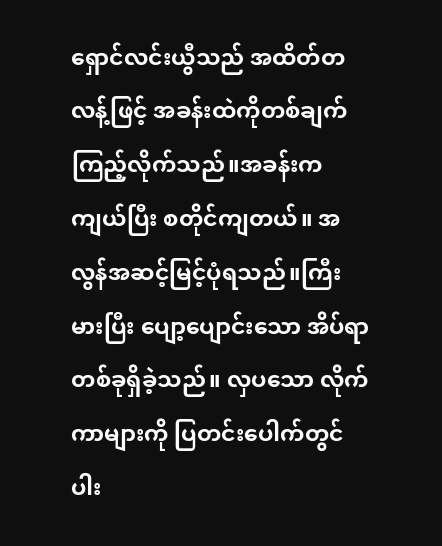ရှောင်လင်းယွီသည် အထိတ်တလန့်ဖြင့် အခန်းထဲကိုတစ်ချက်ကြည့်လိုက်သည်။အခန်းကကျယ်ပြီး စတိုင်ကျတယ်။ အလွန်အဆင့်မြင့်ပုံရသည်။ကြီးမားပြီး ပျော့ပျောင်းသော အိပ်ရာတစ်ခုရှိခဲ့သည်။ လှပသော လိုက်ကာများကို ပြတင်းပေါက်တွင်ပါး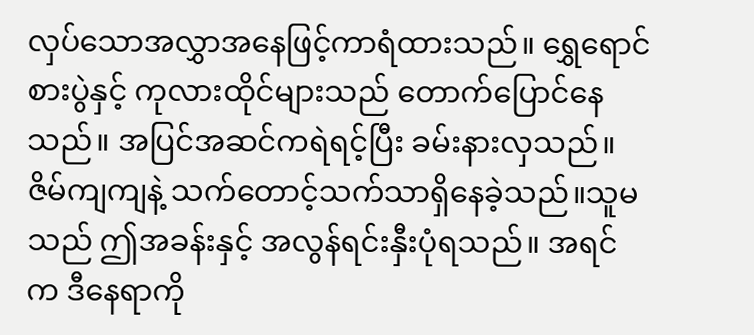လှပ်သောအလွှာအနေဖြင့်ကာရံထားသည်။ ရွှေရောင်စားပွဲနှင့် ကုလားထိုင်များသည် တောက်ပြောင်နေသည်။ အပြင်အဆင်ကရဲရင့်ပြီး ခမ်းနားလှသည်။ ဇိမ်ကျကျနဲ့ သက်တောင့်သက်သာရှိနေခဲ့သည်။သူမသည် ဤအခန်းနှင့် အလွန်ရင်းနှီးပုံရသည်။ အရင်က ဒီနေရာကို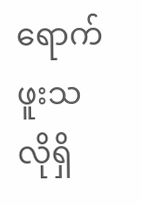ရောက်ဖူးသလိုရှိ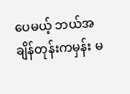ပေမယ့် ဘယ်အချိန်တုန်းကမှန်း မ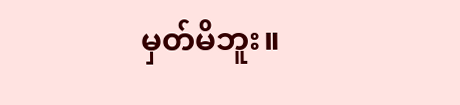မှတ်မိဘူး။